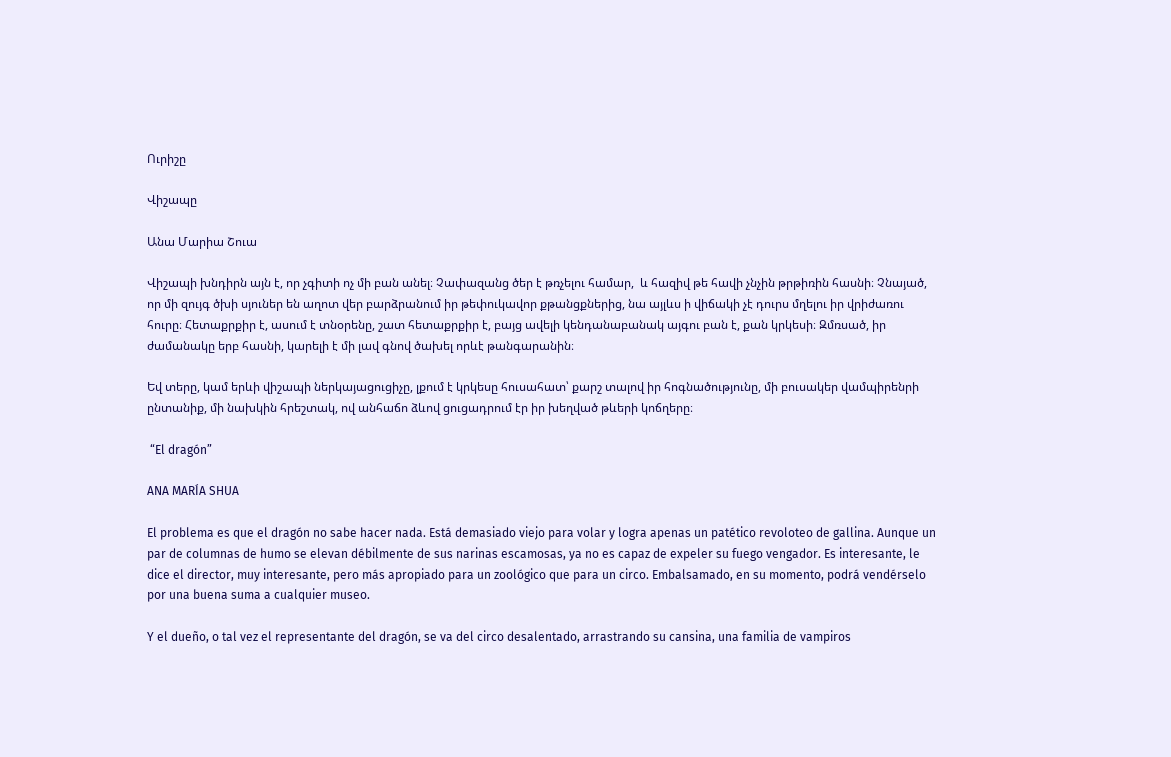Ուրիշը

Վիշապը

Անա Մարիա Շուա

Վիշապի խնդիրն այն է, որ չգիտի ոչ մի բան անել։ Չափազանց ծեր է թռչելու համար,  և հազիվ թե հավի չնչին թրթիռին հասնի։ Չնայած, որ մի զույգ ծխի սյուներ են աղոտ վեր բարձրանում իր թեփուկավոր քթանցքներից, նա այլևս ի վիճակի չէ դուրս մղելու իր վրիժառու հուրը։ Հետաքրքիր է, ասում է տնօրենը, շատ հետաքրքիր է, բայց ավելի կենդանաբանակ այգու բան է, քան կրկեսի։ Զմռսած, իր ժամանակը երբ հասնի, կարելի է մի լավ գնով ծախել որևէ թանգարանին։

Եվ տերը, կամ երևի վիշապի ներկայացուցիչը, լքում է կրկեսը հուսահատ՝ քարշ տալով իր հոգնածությունը, մի բուսակեր վամպիրենրի ընտանիք, մի նախկին հրեշտակ, ով անհաճո ձևով ցուցադրում էր իր խեղված թևերի կոճղերը։

 “El dragón”

ANA MARÍA SHUA

El problema es que el dragón no sabe hacer nada. Está demasiado viejo para volar y logra apenas un patético revoloteo de gallina. Aunque un par de columnas de humo se elevan débilmente de sus narinas escamosas, ya no es capaz de expeler su fuego vengador. Es interesante, le dice el director, muy interesante, pero más apropiado para un zoológico que para un circo. Embalsamado, en su momento, podrá vendérselo por una buena suma a cualquier museo.

Y el dueño, o tal vez el representante del dragón, se va del circo desalentado, arrastrando su cansina, una familia de vampiros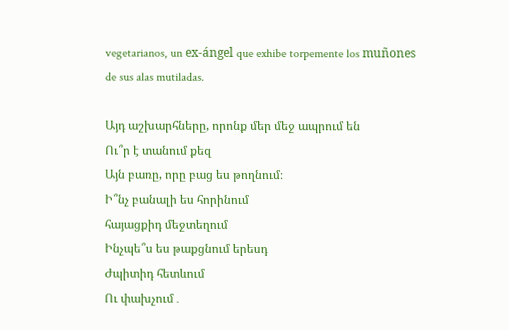vegetarianos, un ex-ángel que exhibe torpemente los muñones de sus alas mutiladas.

Այդ աշխարհները, որոնք մեր մեջ ապրում են
Ու՞ր է տանում քեզ
Այն բառը, որը բաց ես թողնում։
Ի՞նչ բանալի ես հորինում
հայացքիդ մեջտեղում
Ինչպե՞ս ես թաքցնում երեսդ
Ժպիտիդ հետևում
Ու փախչում․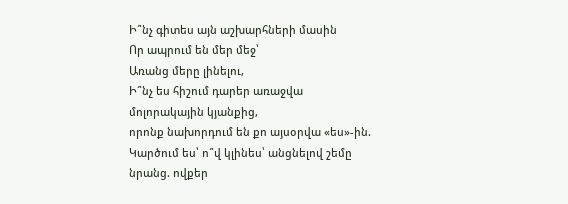Ի՞նչ գիտես այն աշխարհների մասին
Որ ապրում են մեր մեջ՝
Առանց մերը լինելու,
Ի՞նչ ես հիշում դարեր առաջվա
մոլորակային կյանքից,
որոնք նախորդում են քո այսօրվա «ես»-ին.
Կարծում ես՝ ո՞վ կլինես՝ անցնելով շեմը
նրանց. ովքեր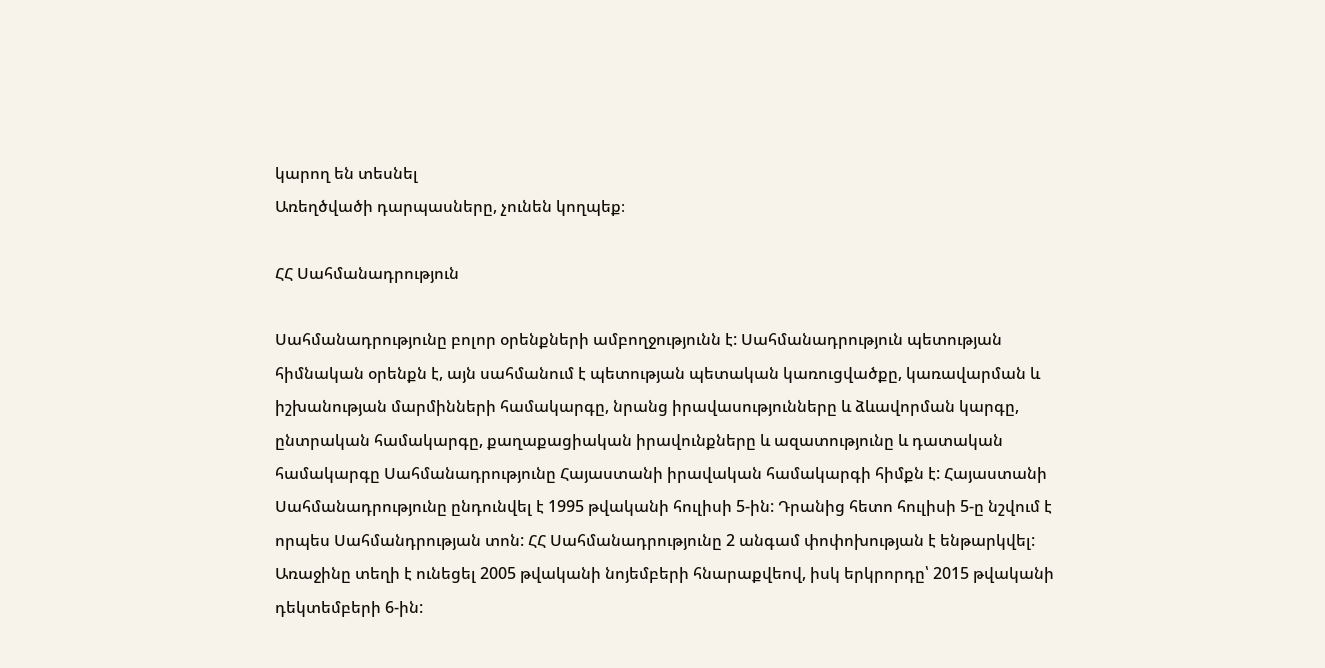կարող են տեսնել
Առեղծվածի դարպասները, չունեն կողպեք։

ՀՀ Սահմանադրություն

Սահմանադրությունը բոլոր օրենքների ամբողջությունն է: Սահմանադրություն պետության հիմնական օրենքն է, այն սահմանում է պետության պետական կառուցվածքը, կառավարման և իշխանության մարմինների համակարգը, նրանց իրավասությունները և ձևավորման կարգը, ընտրական համակարգը, քաղաքացիական իրավունքները և ազատությունը և դատական համակարգը Սահմանադրությունը Հայաստանի իրավական համակարգի հիմքն է: Հայաստանի Սահմանադրությունը ընդունվել է 1995 թվականի հուլիսի 5-ին: Դրանից հետո հուլիսի 5-ը նշվում է որպես Սահմանդրության տոն: ՀՀ Սահմանադրությունը 2 անգամ փոփոխության է ենթարկվել: Առաջինը տեղի է ունեցել 2005 թվականի նոյեմբերի հնարաքվեով, իսկ երկրորդը՝ 2015 թվականի դեկտեմբերի 6-ին: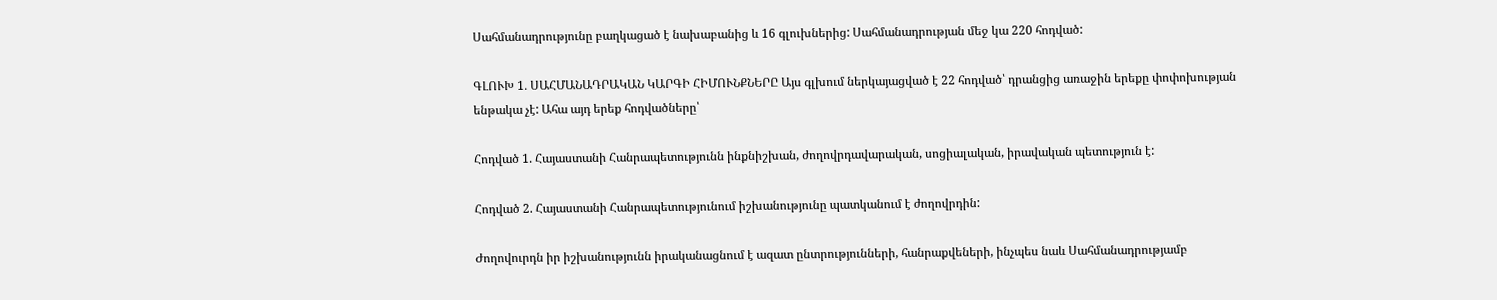Սահմանադրությունը բաղկացած է նախաբանից և 16 գլուխներից: Սահմանադրության մեջ կա 220 հոդված:

ԳԼՈՒԽ 1․ ՍԱՀՄԱՆԱԴՐԱԿԱՆ ԿԱՐԳԻ ՀԻՄՈՒՆՔՆԵՐԸ Այս գլխում ներկայացված է 22 հոդված՝ դրանցից առաջին երեքը փոփոխության ենթակա չէ: Ահա այդ երեք հոդվածները՝

Հոդված 1. Հայաստանի Հանրապետությունն ինքնիշխան, ժողովրդավարական, սոցիալական, իրավական պետություն է:

Հոդված 2. Հայաստանի Հանրապետությունում իշխանությունը պատկանում է ժողովրդին:

Ժողովուրդն իր իշխանությունն իրականացնում է ազատ ընտրությունների, հանրաքվեների, ինչպես նաև Սահմանադրությամբ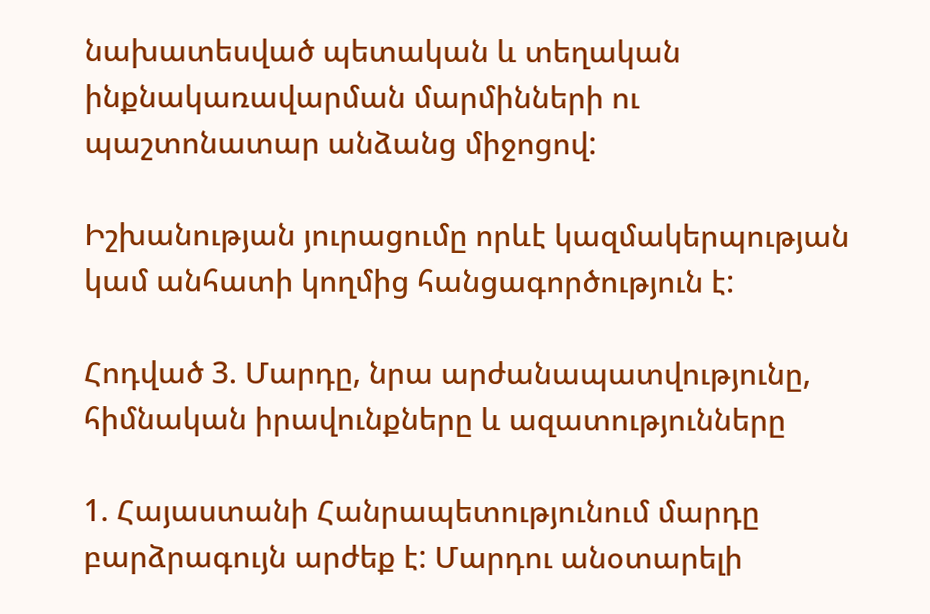նախատեսված պետական և տեղական ինքնակառավարման մարմինների ու պաշտոնատար անձանց միջոցով:

Իշխանության յուրացումը որևէ կազմակերպության կամ անհատի կողմից հանցագործություն է:

Հոդված 3. Մարդը, նրա արժանապատվությունը, հիմնական իրավունքները և ազատությունները

1. Հայաստանի Հանրապետությունում մարդը բարձրագույն արժեք է: Մարդու անօտարելի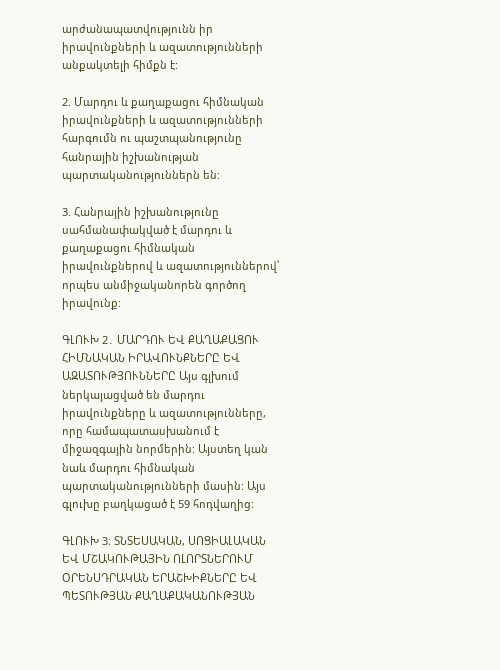արժանապատվությունն իր իրավունքների և ազատությունների անքակտելի հիմքն է:

2. Մարդու և քաղաքացու հիմնական իրավունքների և ազատությունների հարգումն ու պաշտպանությունը հանրային իշխանության պարտականություններն են:

3. Հանրային իշխանությունը սահմանափակված է մարդու և քաղաքացու հիմնական իրավունքներով և ազատություններով՝ որպես անմիջականորեն գործող իրավունք:

ԳԼՈՒԽ 2․ ՄԱՐԴՈՒ ԵՎ ՔԱՂԱՔԱՑՈՒ ՀԻՄՆԱԿԱՆ ԻՐԱՎՈՒՆՔՆԵՐԸ ԵՎ ԱԶԱՏՈՒԹՅՈՒՆՆԵՐԸ Այս գլխում ներկայացված են մարդու իրավունքները և ազատությունները, որը համապատասխանում է միջազգային նորմերին: Այստեղ կան նաև մարդու հիմնական պարտականությունների մասին: Այս գլուխը բաղկացած է 59 հոդվաղից:

ԳԼՈՒԽ 3։ ՏՆՏԵՍԱԿԱՆ, ՍՈՑԻԱԼԱԿԱՆ ԵՎ ՄՇԱԿՈՒԹԱՅԻՆ ՈԼՈՐՏՆԵՐՈՒՄ ՕՐԵՆՍԴՐԱԿԱՆ ԵՐԱՇԽԻՔՆԵՐԸ ԵՎ ՊԵՏՈՒԹՅԱՆ ՔԱՂԱՔԱԿԱՆՈՒԹՅԱՆ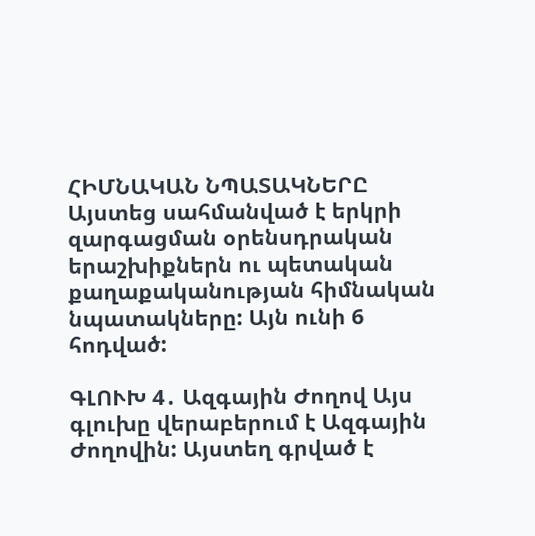ՀԻՄՆԱԿԱՆ ՆՊԱՏԱԿՆԵՐԸ Այստեց սահմանված է երկրի զարգացման օրենսդրական երաշխիքներն ու պետական քաղաքականության հիմնական նպատակները: Այն ունի 6 հոդված:

ԳԼՈՒԽ 4․ Ազգային Ժողով Այս գլուխը վերաբերում է Ազգային Ժողովին: Այստեղ գրված է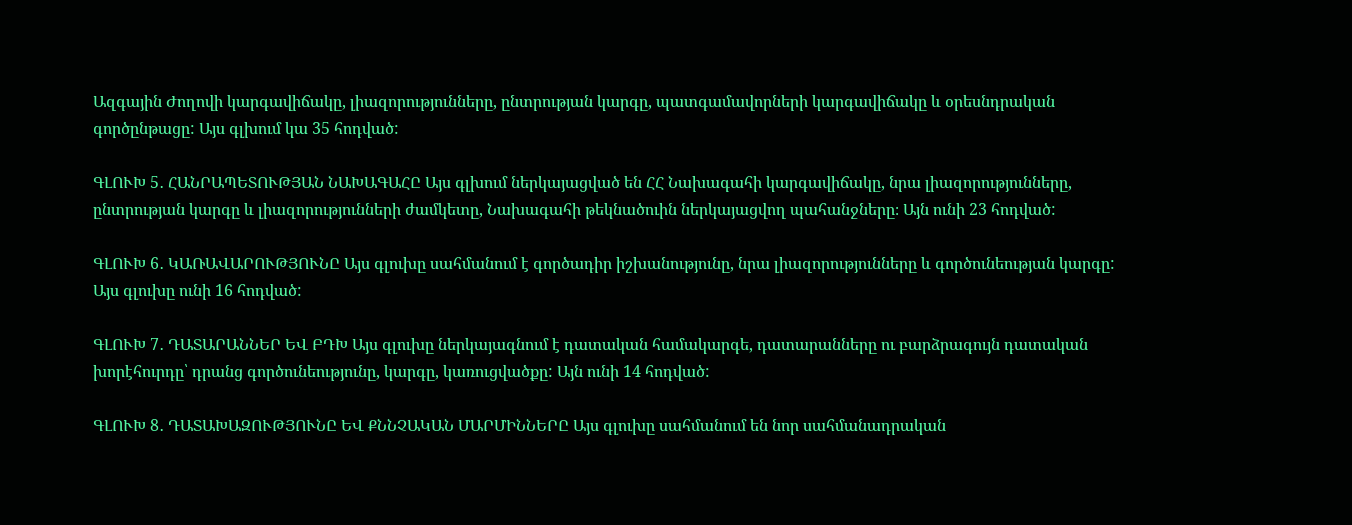Ազգային Ժողովի կարգավիճակը, լիազորությունները, ընտրության կարգը, պատգամավորների կարգավիճակը և օրեսնդրական գործընթացը: Այս գլխում կա 35 հոդված:

ԳԼՈՒԽ 5․ ՀԱՆՐԱՊԵՏՈՒԹՅԱՆ ՆԱԽԱԳԱՀԸ Այս գլխում ներկայացված են ՀՀ Նախագահի կարգավիճակը, նրա լիազորությունները, ընտրության կարգը և լիազորությունների ժամկետը, Նախագահի թեկնածուին ներկայացվող պահանջները։ Այն ունի 23 հոդված:

ԳԼՈՒԽ 6․ ԿԱՌԱՎԱՐՈՒԹՅՈՒՆԸ Այս գլուխը սահմանում է գործադիր իշխանությունը, նրա լիազորությունները և գործունեության կարգը: Այս գլուխը ունի 16 հոդված:

ԳԼՈՒԽ 7․ ԴԱՏԱՐԱՆՆԵՐ ԵՎ ԲԴԽ Այս գլուխը ներկայագնում է դատական համակարգե, դատարանները ու բարձրագույն դատական խորէհուրդը՝ դրանց գործունեությունը, կարգը, կառուցվածքը: Այն ունի 14 հոդված:

ԳԼՈՒԽ 8․ ԴԱՏԱԽԱԶՈՒԹՅՈՒՆԸ ԵՎ ՔՆՆՉԱԿԱՆ ՄԱՐՄԻՆՆԵՐԸ Այս գլուխը սահմանում են նոր սահմանադրական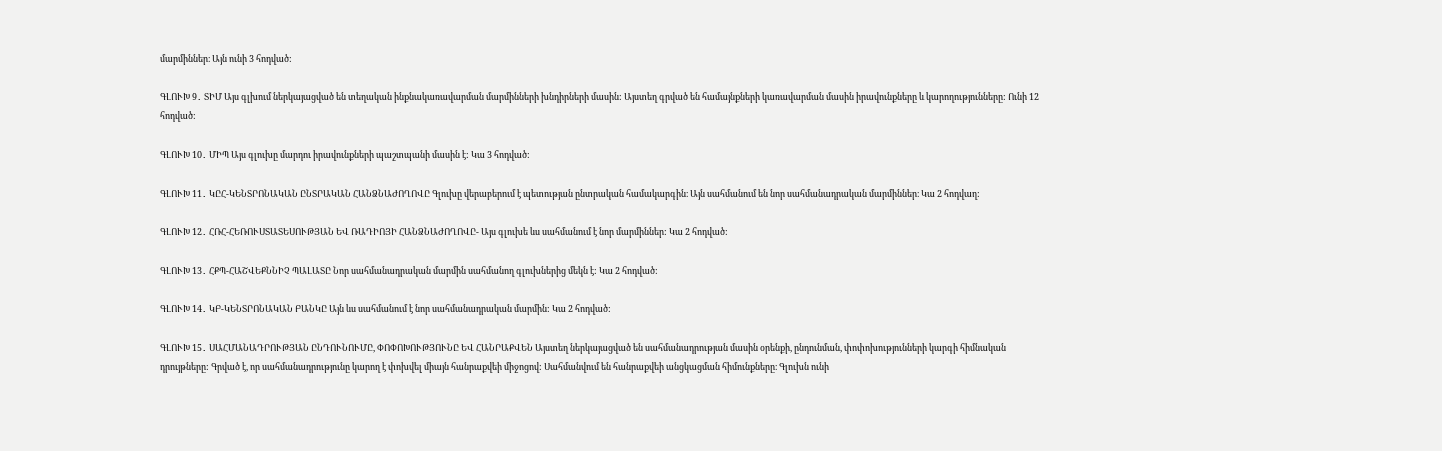մարմիններ։ Այն ունի 3 հոդված:

ԳԼՈՒԽ 9․ ՏԻՄ Այս գլխում ներկայացված են տեղական ինքնակառավարման մարմինների խնդիրների մասին: Այստեղ գրված են համայնքների կառավարման մասին իրավունքները և կարողությունները: Ունի 12 հոդված:

ԳԼՈՒԽ 10․ ՄԻՊ Այս գլուխը մարդու իրավունքների պաշտպանի մասին է: Կա 3 հոդված:

ԳԼՈՒԽ 11․ ԿԸՀ-ԿԵՆՏՐՈՆԱԿԱՆ ԸՆՏՐԱԿԱՆ ՀԱՆՁՆԱԺՈՂՈՎԸ Գլուխը վերաբերում է պետության ընտրական համակարգին։ Այն սահմանում են նոր սահմանադրական մարմիններ։ Կա 2 հոդվաղ:

ԳԼՈՒԽ 12․ ՀՌՀ-ՀԵՌՈՒՍՏԱՏԵՍՈՒԹՅԱՆ ԵՎ ՌԱԴԻՈՅԻ ՀԱՆՁՆԱԺՈՂՈՎԸ- Այս գլուխե ևս սահմանում է նոր մարմիններ: Կա 2 հոդված:

ԳԼՈՒԽ 13․ ՀՔՊ-ՀԱՇՎԵՔՆՆԻՉ ՊԱԼԱՏԸ Նոր սահմանադրական մարմին սահմանող գլուխներից մեկն է: Կա 2 հոդված:

ԳԼՈՒԽ 14․ ԿԲ-ԿԵՆՏՐՈՆԱԿԱՆ ԲԱՆԿԸ Այն ևս սահմանում է նոր սահմանադրական մարմին: Կա 2 հոդված:

ԳԼՈՒԽ 15․ ՍԱՀՄԱՆԱԴՐՈՒԹՅԱՆ ԸՆԴՈՒՆՈՒՄԸ, ՓՈՓՈԽՈՒԹՅՈՒՆԸ ԵՎ ՀԱՆՐԱՔՎԵՆ Այստեղ ներկայացված են սահմանադրության մասին օրենքի, ընդունման, փոփոխությունների կարգի հիմնական դրույթները: Գրված է, որ սահմանադրությունը կարող է փոխվել միայն հանրաքվեի միջոցով: Սահմանվում են հանրաքվեի անցկացման հիմունքները։ Գլուխն ունի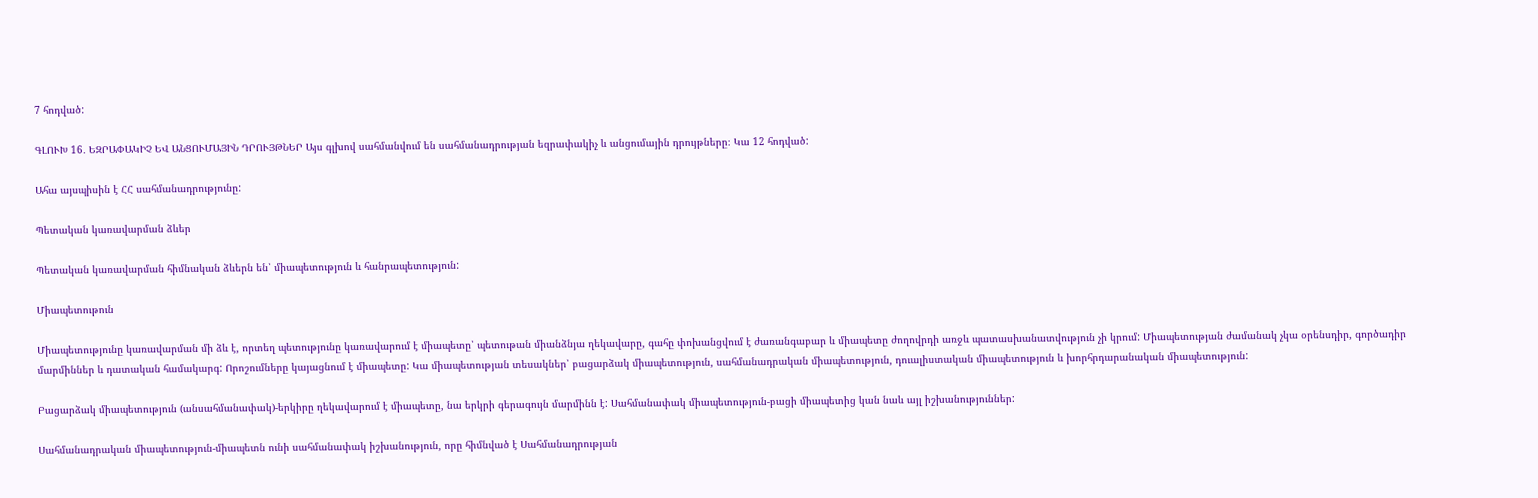7 հոդված:

ԳԼՈՒԽ 16․ ԵԶՐԱՓԱԿԻՉ ԵՎ ԱՆՑՈՒՄԱՅԻՆ ԴՐՈՒՅԹՆԵՐ Այս գլխով սահմանվում են սահմանադրության եզրափակիչ և անցումային դրույթները։ Կա 12 հոդված:

Ահա այսպիսին է ՀՀ սահմանադրությունը:

Պետական կառավարման ձևեր

Պետական կառավարման հիմնական ձևերն են՝ միապետություն և հանրապետություն:

Միապետութուն

Միապետությունը կառավարման մի ձև է, որտեղ պետությունը կառավարում է միապետը՝ պետութան միանձնյա ղեկավարը, գահը փոխանցվում է ժառանգաբար և միապետը ժողովրդի առջև պատասխանատվություն չի կրում: Միապետության ժամանակ չկա օրենսդիր, գործադիր մարմիններ և դատական համակարգ: Որոշումները կայացնում է միապետը: Կա միապետության տեսակներ՝ բացարձակ միապետություն, սահմանադրական միապետություն, դուալիստական միապետություն և խորհրդարանական միապետություն:

Բացարձակ միապետություն (անսահմանափակ)-երկիրը ղեկավարում է միապետը, նա երկրի գերագույն մարմինն է: Սահմանափակ միապետություն-բացի միապետից կան նաև այլ իշխանություններ:

Սահմանադրական միապետություն-միապետն ունի սահմանափակ իշխանություն, որը հիմնված է Սահմանադրության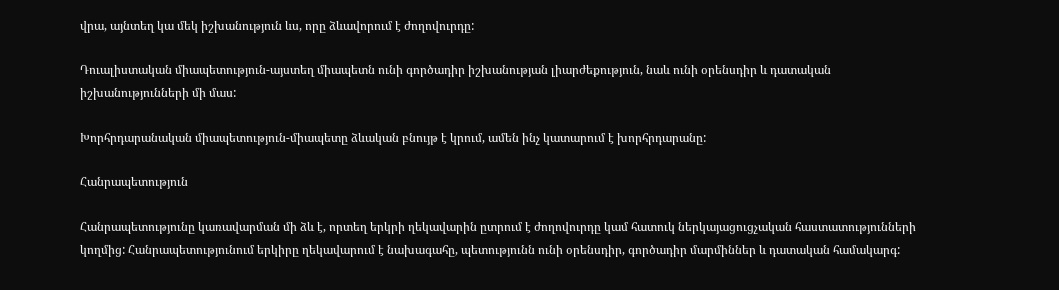վրա, այնտեղ կա մեկ իշխանություն ևս, որը ձևավորում է ժողովուրդը:

Դուալիստական միապետություն-այստեղ միապետն ունի գործադիր իշխանության լիարժեքություն, նաև ունի օրենսդիր և դատական իշխանությունների մի մաս:

Խորհրդարանական միապետություն-միապետը ձևական բնույթ է կրում, ամեն ինչ կատարում է խորհրդարանը:

Հանրապետություն

Հանրապետությունը կառավարման մի ձև է, որտեղ երկրի ղեկավարին ըտրում է ժողովուրդը կամ հատուկ ներկայացուցչական հաստատությունների կողմից: Հանրապետությունում երկիրը ղեկավարում է նախագահը, պետությունն ունի օրենսդիր, գործադիր մարմիններ և դատական համակարգ: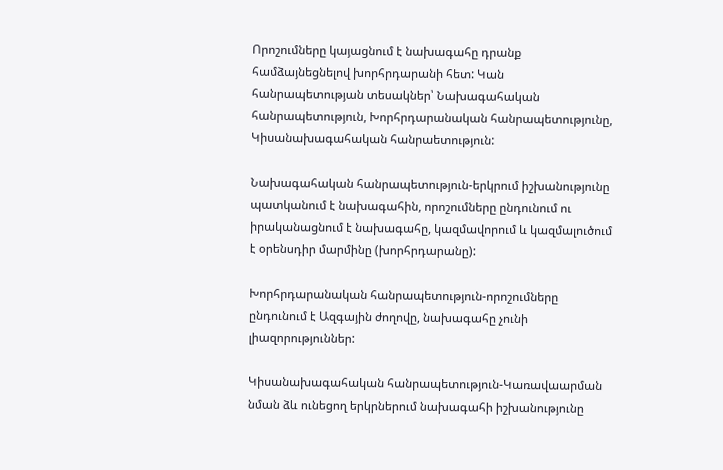Որոշումները կայացնում է նախագահը դրանք համձայնեցնելով խորհրդարանի հետ: Կան հանրապետության տեսակներ՝ Նախագահական հանրապետություն, Խորհրդարանական հանրապետությունը, Կիսանախագահական հանրաետություն:

Նախագահական հանրապետություն-երկրում իշխանությունը պատկանում է նախագահին, որոշումները ընդունում ու իրականացնում է նախագահը, կազմավորում և կազմալուծում է օրենսդիր մարմինը (խորհրդարանը):

Խորհրդարանական հանրապետություն-որոշումները ընդունում է Ազգային ժողովը, նախագահը չունի լիազորություններ:

Կիսանախագահական հանրապետություն-Կառավաարման նման ձև ունեցող երկրներում նախագահի իշխանությունը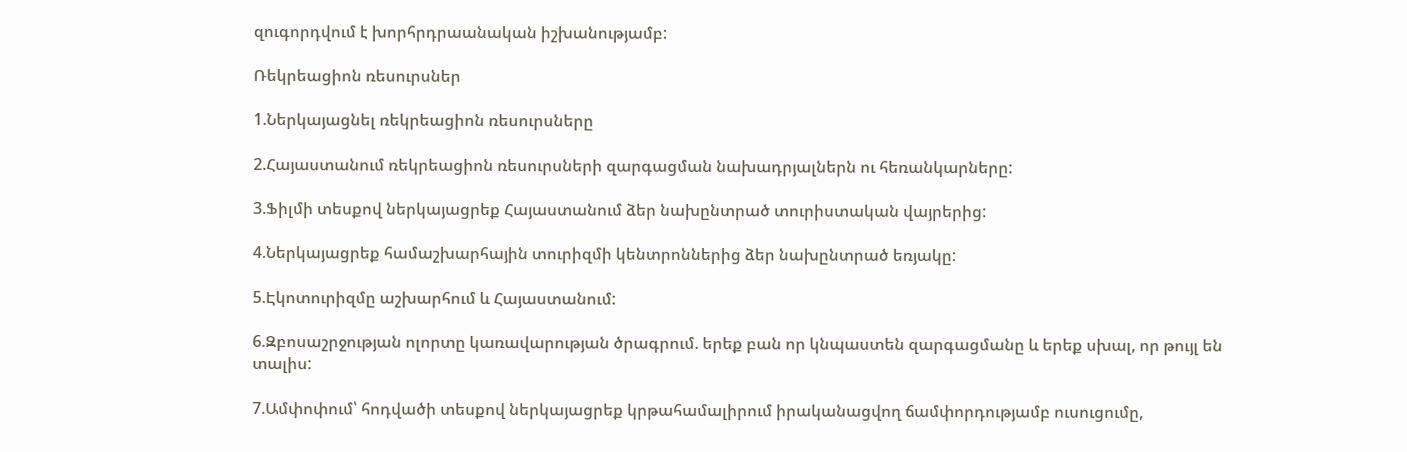զուգորդվում է խորհրդրաանական իշխանությամբ:

Ռեկրեացիոն ռեսուրսներ

1.Ներկայացնել ռեկրեացիոն ռեսուրսները

2.Հայաստանում ռեկրեացիոն ռեսուրսների զարգացման նախադրյալներն ու հեռանկարները:

3.Ֆիլմի տեսքով ներկայացրեք Հայաստանում ձեր նախընտրած տուրիստական վայրերից:

4.Ներկայացրեք համաշխարհային տուրիզմի կենտրոններից ձեր նախընտրած եռյակը:

5.Էկոտուրիզմը աշխարհում և Հայաստանում:

6.Զբոսաշրջության ոլորտը կառավարության ծրագրում. երեք բան որ կնպաստեն զարգացմանը և երեք սխալ, որ թույլ են տալիս:

7.Ամփոփում՝ հոդվածի տեսքով ներկայացրեք կրթահամալիրում իրականացվող ճամփորդությամբ ուսուցումը,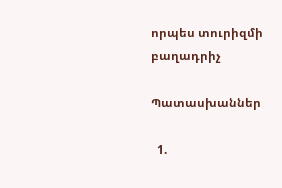որպես տուրիզմի բաղադրիչ

Պատասխաններ

  1.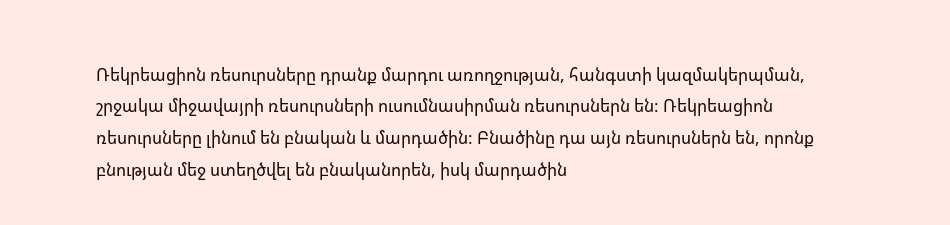Ռեկրեացիոն ռեսուրսները դրանք մարդու առողջության, հանգստի կազմակերպման, շրջակա միջավայրի ռեսուրսների ուսումնասիրման ռեսուրսներն են: Ռեկրեացիոն ռեսուրսները լինում են բնական և մարդածին: Բնածինը դա այն ռեսուրսներն են, որոնք բնության մեջ ստեղծվել են բնականորեն, իսկ մարդածին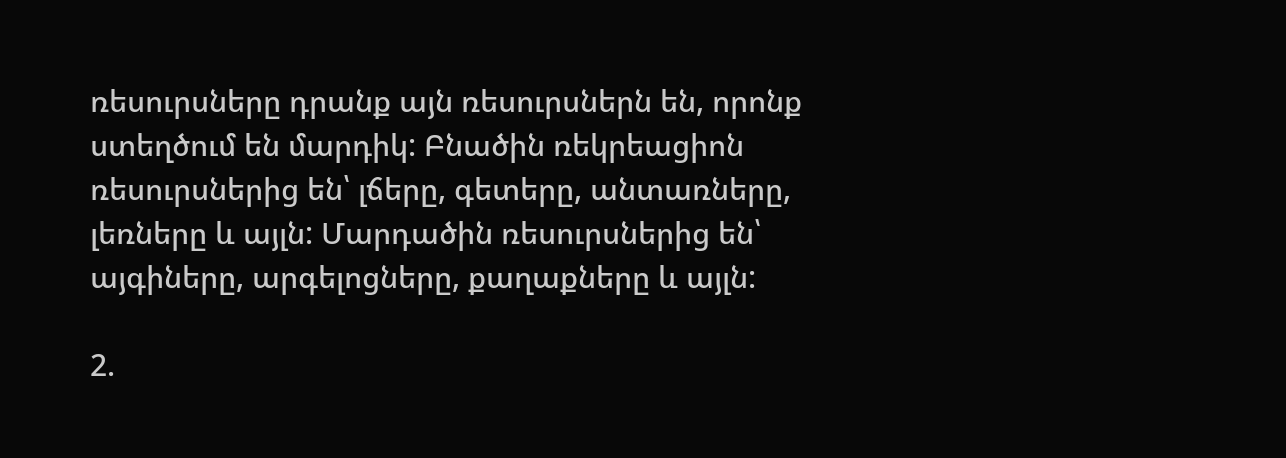ռեսուրսները դրանք այն ռեսուրսներն են, որոնք ստեղծում են մարդիկ: Բնածին ռեկրեացիոն ռեսուրսներից են՝ լճերը, գետերը, անտառները, լեռները և այլն: Մարդածին ռեսուրսներից են՝ այգիները, արգելոցները, քաղաքները և այլն:

2.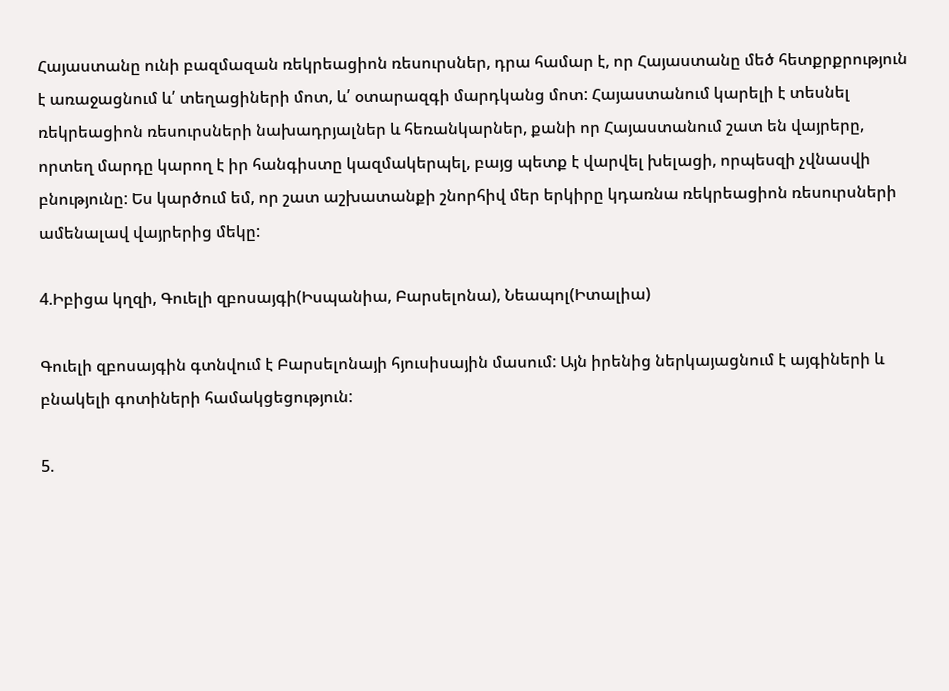Հայաստանը ունի բազմազան ռեկրեացիոն ռեսուրսներ, դրա համար է, որ Հայաստանը մեծ հետքրքրություն է առաջացնում և՛ տեղացիների մոտ, և՛ օտարազգի մարդկանց մոտ: Հայաստանում կարելի է տեսնել ռեկրեացիոն ռեսուրսների նախադրյալներ և հեռանկարներ, քանի որ Հայաստանում շատ են վայրերը, որտեղ մարդը կարող է իր հանգիստը կազմակերպել, բայց պետք է վարվել խելացի, որպեսզի չվնասվի բնությունը: Ես կարծում եմ, որ շատ աշխատանքի շնորհիվ մեր երկիրը կդառնա ռեկրեացիոն ռեսուրսների ամենալավ վայրերից մեկը:

4.Իբիցա կղզի, Գուելի զբոսայգի(Իսպանիա, Բարսելոնա), Նեապոլ(Իտալիա)

Գուելի զբոսայգին գտնվում է Բարսելոնայի հյուսիսային մասում: Այն իրենից ներկայացնում է այգիների և բնակելի գոտիների համակցեցություն:

5.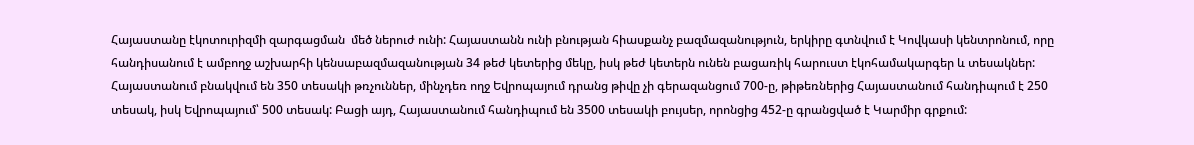Հայաստանը էկոտուրիզմի զարգացման  մեծ ներուժ ունի: Հայաստանն ունի բնության հիասքանչ բազմազանություն, երկիրը գտնվում է Կովկասի կենտրոնում, որը հանդիսանում է ամբողջ աշխարհի կենսաբազմազանության 34 թեժ կետերից մեկը, իսկ թեժ կետերն ունեն բացառիկ հարուստ էկոհամակարգեր և տեսակներ: Հայաստանում բնակվում են 350 տեսակի թռչուններ, մինչդեռ ողջ Եվրոպայում դրանց թիվը չի գերազանցում 700-ը, թիթեռներից Հայաստանում հանդիպում է 250 տեսակ, իսկ Եվրոպայում՝ 500 տեսակ: Բացի այդ, Հայաստանում հանդիպում են 3500 տեսակի բույսեր, որոնցից 452-ը գրանցված է Կարմիր գրքում: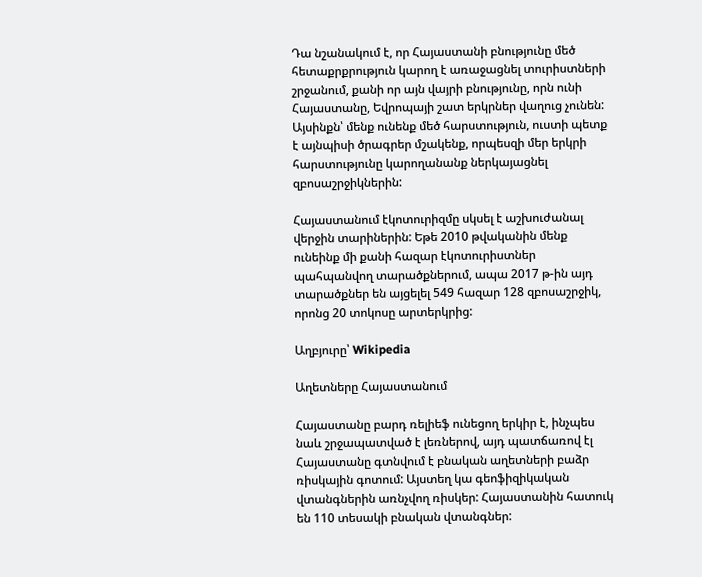Դա նշանակում է, որ Հայաստանի բնությունը մեծ հետաքրքրություն կարող է առաջացնել տուրիստների շրջանում, քանի որ այն վայրի բնությունը, որն ունի Հայաստանը, Եվրոպայի շատ երկրներ վաղուց չունեն: Այսինքն՝ մենք ունենք մեծ հարստություն, ուստի պետք է այնպիսի ծրագրեր մշակենք, որպեսզի մեր երկրի հարստությունը կարողանանք ներկայացնել  զբոսաշրջիկներին:

Հայաստանում էկոտուրիզմը սկսել է աշխուժանալ վերջին տարիներին: Եթե 2010 թվականին մենք ունեինք մի քանի հազար էկոտուրիստներ պահպանվող տարածքներում, ապա 2017 թ-ին այդ տարածքներ են այցելել 549 հազար 128 զբոսաշրջիկ, որոնց 20 տոկոսը արտերկրից:

Աղբյուրը՝ Wikipedia

Աղետները Հայաստանում

Հայաստանը բարդ ռելիեֆ ունեցող երկիր է, ինչպես նաև շրջապատված է լեռներով, այդ պատճառով էլ Հայաստանը գտնվում է բնական աղետների բաձր ռիսկային գոտում: Այստեղ կա գեոֆիզիկական վտանգներին առնչվող ռիսկեր: Հայաստանին հատուկ են 110 տեսակի բնական վտանգներ: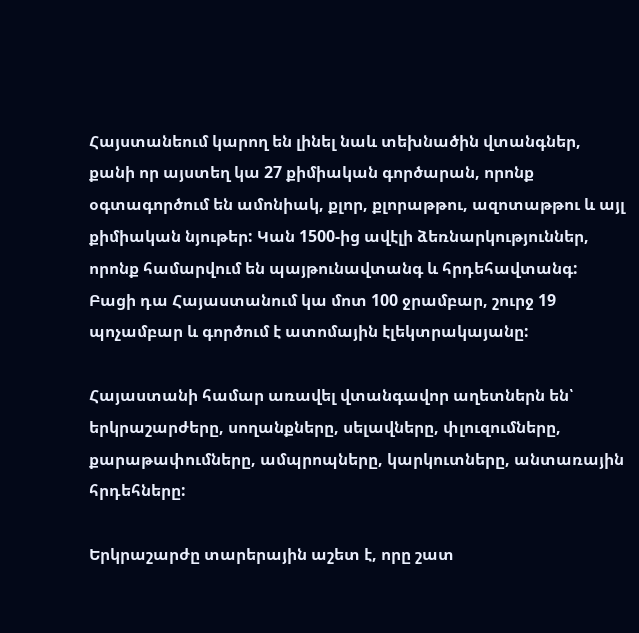Հայստանեում կարող են լինել նաև տեխնածին վտանգներ, քանի որ այստեղ կա 27 քիմիական գործարան, որոնք օգտագործում են ամոնիակ, քլոր, քլորաթթու, ազոտաթթու և այլ քիմիական նյութեր: Կան 1500-ից ավէլի ձեռնարկություններ, որոնք համարվում են պայթունավտանգ և հրդեհավտանգ: Բացի դա Հայաստանում կա մոտ 100 ջրամբար, շուրջ 19 պոչամբար և գործում է ատոմային էլեկտրակայանը:

Հայաստանի համար առավել վտանգավոր աղետներն են՝ երկրաշարժերը, սողանքները, սելավները, փլուզումները, քարաթափումները, ամպրոպները, կարկուտները, անտառային հրդեհները:

Երկրաշարժը տարերային աշետ է, որը շատ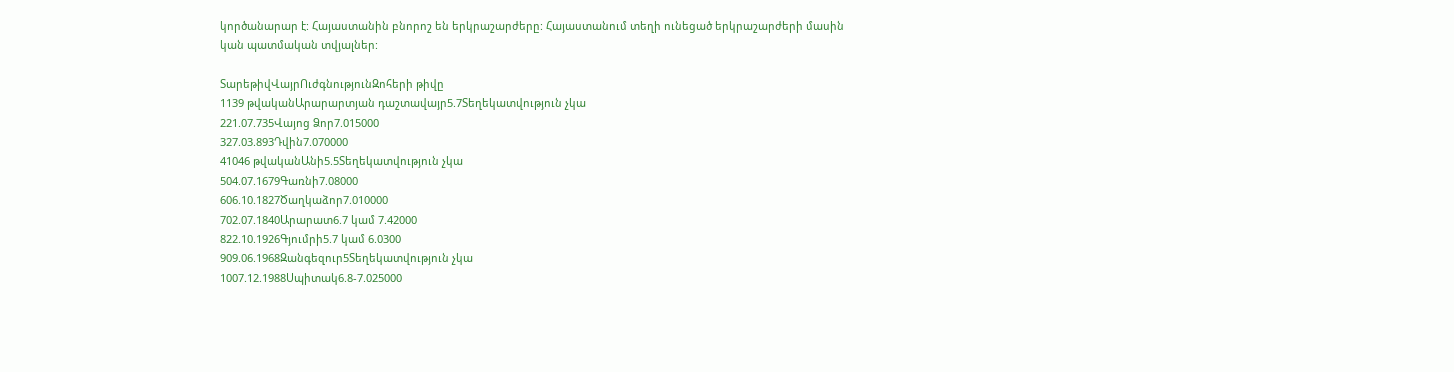կործանարար է: Հայաստանին բնորոշ են երկրաշարժերը: Հայաստանում տեղի ունեցած երկրաշարժերի մասին կան պատմական տվյալներ:

ՏարեթիվՎայրՈւժգնությունԶոհերի թիվը
1139 թվականԱրարարտյան դաշտավայր5.7Տեղեկատվություն չկա
221.07.735Վայոց Ձոր7.015000
327.03.893Դվին7.070000
41046 թվականԱնի5.5Տեղեկատվություն չկա
504.07.1679Գառնի7.08000
606.10.1827Ծաղկաձոր7.010000
702.07.1840Արարատ6.7 կամ 7.42000
822.10.1926Գյումրի5.7 կամ 6.0300
909.06.1968Զանգեզուր5Տեղեկատվություն չկա
1007.12.1988Սպիտակ6.8-7.025000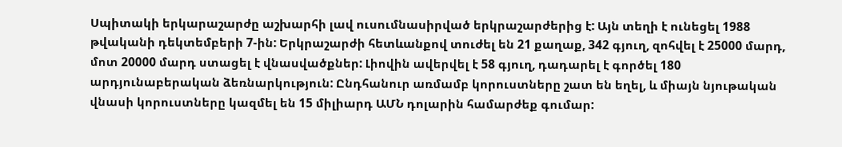Սպիտակի երկարաշարժը աշխարհի լավ ուսումնասիրված երկրաշարժերից է: Այն տեղի է ունեցել 1988 թվականի դեկտեմբերի 7-ին: Երկրաշարժի հետևանքով տուժել են 21 քաղաք, 342 գյուղ, զոհվել է 25000 մարդ, մոտ 20000 մարդ ստացել է վնասվածքներ: Լիովին ավերվել է 58 գյուղ, դադարել է գործել 180 արդյունաբերական ձեռնարկություն: Ընդհանուր առմամբ կորուստները շատ են եղել, և միայն նյութական վնասի կորուստները կազմել են 15 միլիարդ ԱՄՆ դոլարին համարժեք գումար: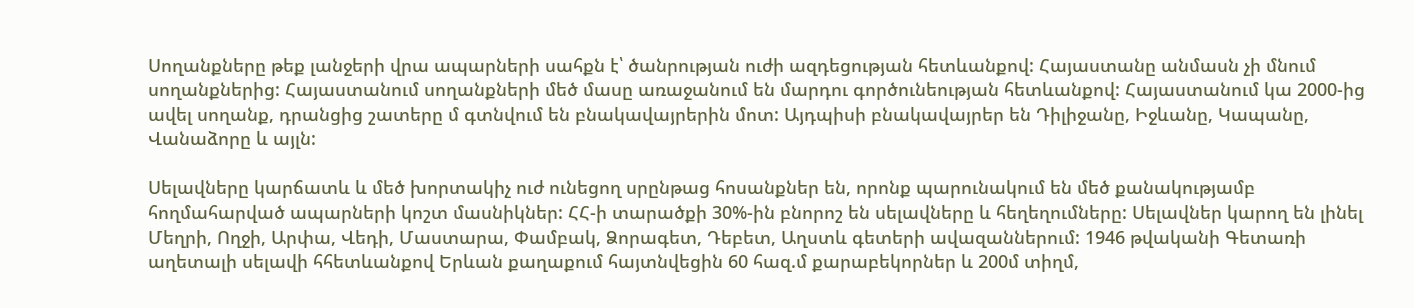Սողանքները թեք լանջերի վրա ապարների սահքն է՝ ծանրության ուժի ազդեցության հետևանքով: Հայաստանը անմասն չի մնում սողանքներից: Հայաստանում սողանքների մեծ մասը առաջանում են մարդու գործունեության հետևանքով: Հայաստանում կա 2000-ից ավել սողանք, դրանցից շատերը մ գտնվում են բնակավայրերին մոտ: Այդպիսի բնակավայրեր են Դիլիջանը, Իջևանը, Կապանը, Վանաձորը և այլն:

Սելավները կարճատև և մեծ խորտակիչ ուժ ունեցող սրընթաց հոսանքներ են, որոնք պարունակում են մեծ քանակությամբ հողմահարված ապարների կոշտ մասնիկներ: ՀՀ-ի տարածքի 30%-ին բնորոշ են սելավները և հեղեղումները: Սելավներ կարող են լինել Մեղրի, Ողջի, Արփա, Վեդի, Մաստարա, Փամբակ, Ձորագետ, Դեբետ, Աղստև գետերի ավազաններում: 1946 թվականի Գետառի աղետալի սելավի հհետևանքով Երևան քաղաքում հայտնվեցին 60 հազ.մ քարաբեկորներ և 200մ տիղմ,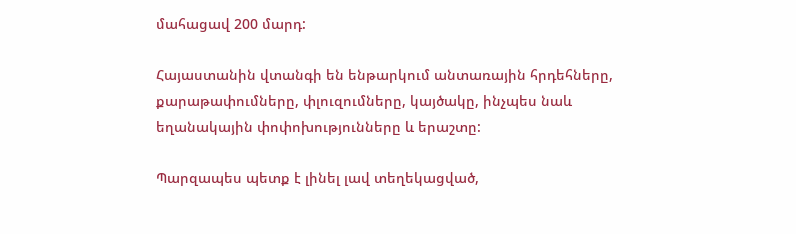մահացավ 200 մարդ:

Հայաստանին վտանգի են ենթարկում անտառային հրդեհները, քարաթափումները, փլուզումները, կայծակը, ինչպես նաև եղանակային փոփոխությունները և երաշտը:

Պարզապես պետք է լինել լավ տեղեկացված,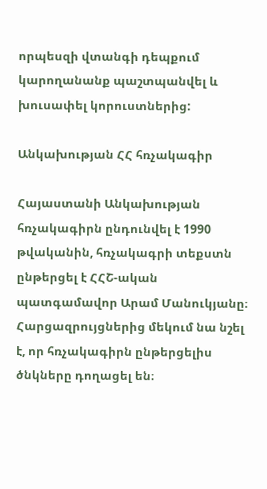որպեսզի վտանգի դեպքում կարողանանք պաշտպանվել և խուսափել կորուստներից:

Անկախության ՀՀ հռչակագիր

Հայաստանի Անկախության հռչակագիրն ընդունվել է 1990 թվականին, հռչակագրի տեքստն ընթերցել է ՀՀՇ-ական պատգամավոր Արամ Մանուկյանը։ Հարցազրույցներից մեկում նա նշել է, որ հռչակագիրն ընթերցելիս ծնկները դողացել են։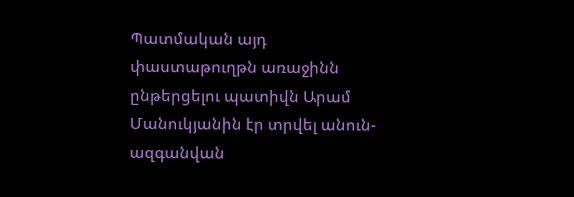Պատմական այդ փաստաթուղթն առաջինն ընթերցելու պատիվն Արամ Մանուկյանին էր տրվել անուն-ազգանվան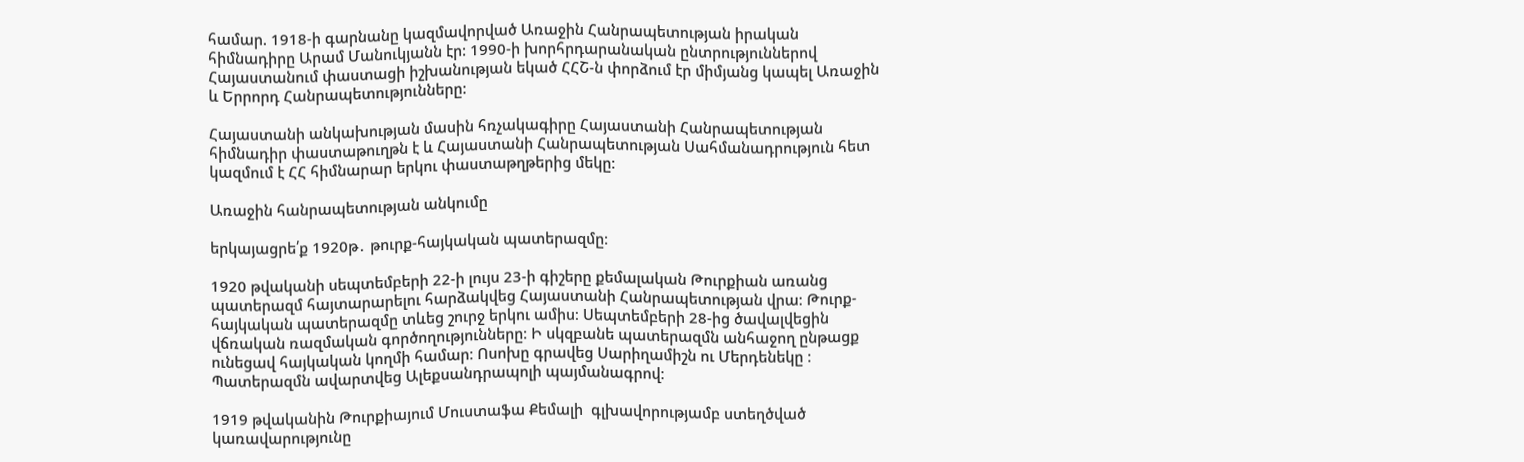համար. 1918-ի գարնանը կազմավորված Առաջին Հանրապետության իրական հիմնադիրը Արամ Մանուկյանն էր: 1990-ի խորհրդարանական ընտրություններով Հայաստանում փաստացի իշխանության եկած ՀՀՇ-ն փորձում էր միմյանց կապել Առաջին և Երրորդ Հանրապետությունները:

Հայաստանի անկախության մասին հռչակագիրը Հայաստանի Հանրապետության հիմնադիր փաստաթուղթն է և Հայաստանի Հանրապետության Սահմանադրություն հետ կազմում է ՀՀ հիմնարար երկու փաստաթղթերից մեկը։

Առաջին հանրապետության անկումը

երկայացրե՛ք 1920թ․ թուրք-հայկական պատերազմը։

1920 թվականի սեպտեմբերի 22-ի լույս 23-ի գիշերը քեմալական Թուրքիան առանց պատերազմ հայտարարելու հարձակվեց Հայաստանի Հանրապետության վրա։ Թուրք-հայկական պատերազմը տևեց շուրջ երկու ամիս։ Սեպտեմբերի 28-ից ծավալվեցին վճռական ռազմական գործողությունները։ Ի սկզբանե պատերազմն անհաջող ընթացք ունեցավ հայկական կողմի համար։ Ոսոխը գրավեց Սարիղամիշն ու Մերդենեկը ։ Պատերազմն ավարտվեց Ալեքսանդրապոլի պայմանագրով։

1919 թվականին Թուրքիայում Մուստաֆա Քեմալի  գլխավորությամբ ստեղծված կառավարությունը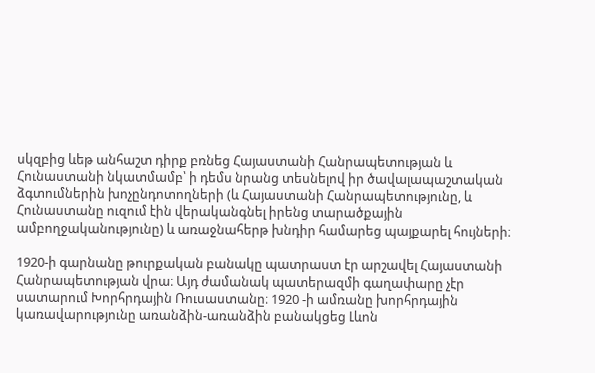սկզբից ևեթ անհաշտ դիրք բռնեց Հայաստանի Հանրապետության և Հունաստանի նկատմամբ՝ ի դեմս նրանց տեսնելով իր ծավալապաշտական ձգտումներին խոչընդոտողների (և Հայաստանի Հանրապետությունը, և Հունաստանը ուզում էին վերականգնել իրենց տարածքային ամբողջականությունը) և առաջնահերթ խնդիր համարեց պայքարել հույների։

1920-ի գարնանը թուրքական բանակը պատրաստ էր արշավել Հայաստանի Հանրապետության վրա։ Այդ ժամանակ պատերազմի գաղափարը չէր սատարում Խորհրդային Ռուսաստանը։ 1920 -ի ամռանը խորհրդային կառավարությունը առանձին-առանձին բանակցեց Լևոն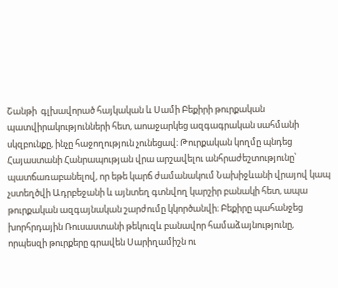Շանթի  գլխավորած հայկական և Սամի Բեքիրի թուրքական պատվիրակությունների հետ, աոաջարկեց ազգագրական սահմանի սկզբունքը, ինչը հաջողություն չունեցավ։ Թուրքական կողմը պնդեց Հայաստանի Հանրապության վրա արշավելու անհրաժեշտությունը՝ պատճառաբանելով, որ եթե կարճ ժամանակում Նախիջևանի վրայով կապ չստեղծվի Ադրբեջանի և այնտեղ գտնվող կարշիր բանակի հետ, ապա թուրքական ազգայնական շարժումը կկործանվի։ Բեքիրը պահանջեց խորհրդային Ռուսաստանի թեկուզև բանավոր համաձայնությունը, որպեսզի թուրքերը գրավեն Սարիղամիշն ու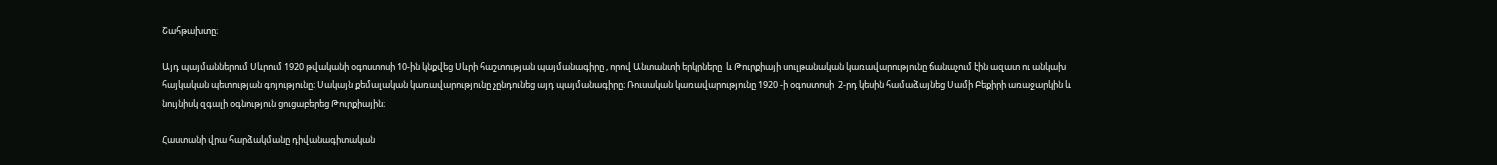Շահթախտը։

Այդ պայմաններում Սևրում 1920 թվականի օգոստոսի 10-ին կնքվեց Սևրի հաշտության պայմանագիրը , որով Անտանտի երկրները  և Թուրքիայի սուլթանական կառավարությունը ճանաչում էին ազատ ու անկախ հայկական պետության գոյությունը։ Սակայն քեմալական կառավարությունը չընդունեց այդ պայմանագիրը։ Ռուսական կառավարությունը 1920 -ի օգոստոսի  2-րդ կեսին համաձայնեց Սամի Բեքիրի առաջարկին և նույնիսկ զգալի օգնություն ցուցաբերեց Թուրքիային։

Հաստանի վրա հարձակմանը դիվանագիտական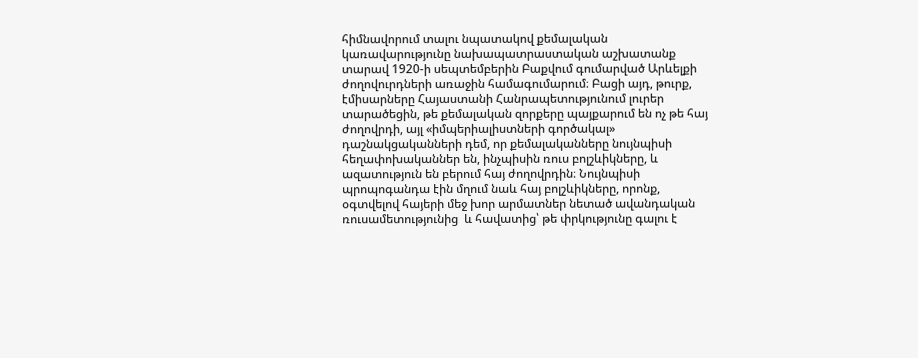հիմնավորում տալու նպատակով քեմալական կառավարությունը նախապատրաստական աշխատանք տարավ 1920-ի սեպտեմբերին Բաքվում գումարված Արևելքի ժողովուրդների առաջին համագումարում։ Բացի այդ, թուրք, էմիսարները Հայաստանի Հանրապետությունում լուրեր տարածեցին, թե քեմալական զորքերը պայքարում են ոչ թե հայ ժողովրդի, այլ «իմպերիալիստների գործակալ» դաշնակցականների դեմ, որ քեմալականները նույնպիսի հեղափոխականներ են, ինչպիսին ռուս բոլշևիկները, և ազատություն են բերում հայ ժողովրդին։ Նույնպիսի պրոպոգանդա էին մղում նաև հայ բոլշևիկները, որոնք, օգտվելով հայերի մեջ խոր արմատներ նետած ավանդական ռուսամետությունից  և հավատից՝ թե փրկությունը գալու է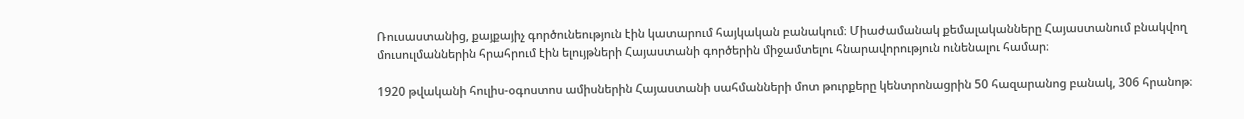Ռուսաստանից, քայքայիչ գործունեություն էին կատարում հայկական բանակում։ Միաժամանակ քեմալականները Հայաստանում բնակվող մուսուլմաններին հրահրում էին ելույթների Հայաստանի գործերին միջամտելու հնարավորություն ունենալու համար։

1920 թվականի հուլիս-օգոստոս ամիսներին Հայաստանի սահմանների մոտ թուրքերը կենտրոնացրին 50 հազարանոց բանակ, 306 հրանոթ։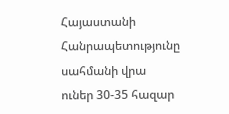Հայաստանի Հանրապետությունը սահմանի վրա ուներ 30-35 հազար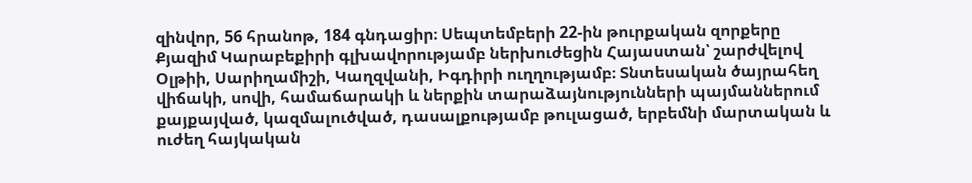զինվոր, 56 հրանոթ, 184 գնդացիր։ Սեպտեմբերի 22-ին թուրքական զորքերը Քյազիմ Կարաբեքիրի գլխավորությամբ ներխուժեցին Հայաստան՝ շարժվելով Օլթիի, Սարիղամիշի, Կաղզվանի, Իգդիրի ուղղությամբ։ Տնտեսական ծայրահեղ վիճակի, սովի, համաճարակի և ներքին տարաձայնությունների պայմաններում քայքայված, կազմալուծված, դասալքությամբ թուլացած, երբեմնի մարտական և ուժեղ հայկական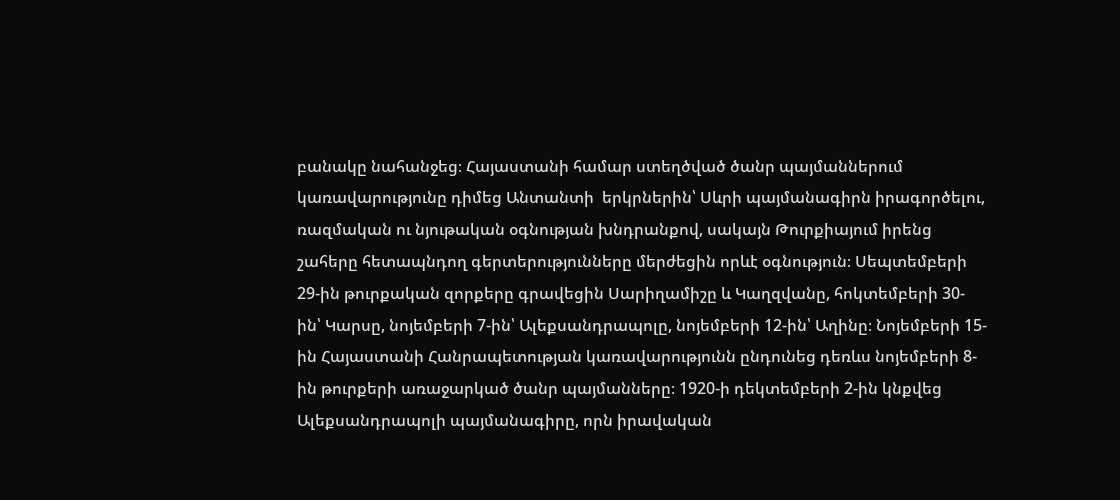բանակը նահանջեց։ Հայաստանի համար ստեղծված ծանր պայմաններում կառավարությունը դիմեց Անտանտի  երկրներին՝ Սևրի պայմանագիրն իրագործելու, ռազմական ու նյութական օգնության խնդրանքով, սակայն Թուրքիայում իրենց շահերը հետապնդող գերտերությունները մերժեցին որևէ օգնություն։ Սեպտեմբերի 29-ին թուրքական զորքերը գրավեցին Սարիղամիշը և Կաղզվանը, հոկտեմբերի 30-ին՝ Կարսը, նոյեմբերի 7-ին՝ Ալեքսանդրապոլը, նոյեմբերի 12-ին՝ Աղինը։ Նոյեմբերի 15-ին Հայաստանի Հանրապետության կառավարությունն ընդունեց դեռևս նոյեմբերի 8-ին թուրքերի առաջարկած ծանր պայմանները։ 1920-ի դեկտեմբերի 2-ին կնքվեց Ալեքսանդրապոլի պայմանագիրը, որն իրավական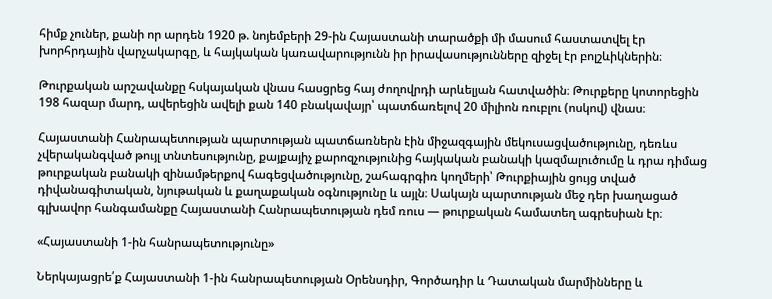հիմք չուներ, քանի որ արդեն 1920 թ. նոյեմբերի 29-ին Հայաստանի տարածքի մի մասում հաստատվել էր խորհրդային վարչակարգը, և հայկական կառավարությունն իր իրավասությունները զիջել էր բոլշևիկներին։

Թուրքական արշավանքը հսկայական վնաս հասցրեց հայ ժողովրդի արևելյան հատվածին։ Թուրքերը կոտորեցին 198 հազար մարդ, ավերեցին ավելի քան 140 բնակավայր՝ պատճառելով 20 միլիոն ռուբլու (ոսկով) վնաս։

Հայաստանի Հանրապետության պարտության պատճառներն էին միջազգային մեկուսացվածությունը, դեռևս չվերականգված թույլ տնտեսությունը, քայքայիչ քարոզչությունից հայկական բանակի կազմալուծումը և դրա դիմաց թուրքական բանակի զինամթերքով հագեցվածությունը, շահագրգիռ կողմերի՝ Թուրքիային ցույց տված դիվանագիտական, նյութական և քաղաքական օգնությունը և այլն։ Սակայն պարտության մեջ դեր խաղացած գլխավոր հանգամանքը Հայաստանի Հանրապետության դեմ ռուս — թուրքական համատեղ ագրեսիան էր։

«Հայաստանի 1-ին հանրապետությունը»

Ներկայացրե՛ք Հայաստանի 1-ին հանրապետության Օրենսդիր, Գործադիր և Դատական մարմինները և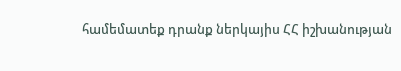համեմատեք դրանք ներկայիս ՀՀ իշխանության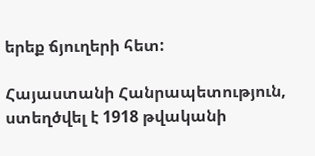երեք ճյուղերի հետ:

Հայաստանի Հանրապետություն, ստեղծվել է 1918 թվականի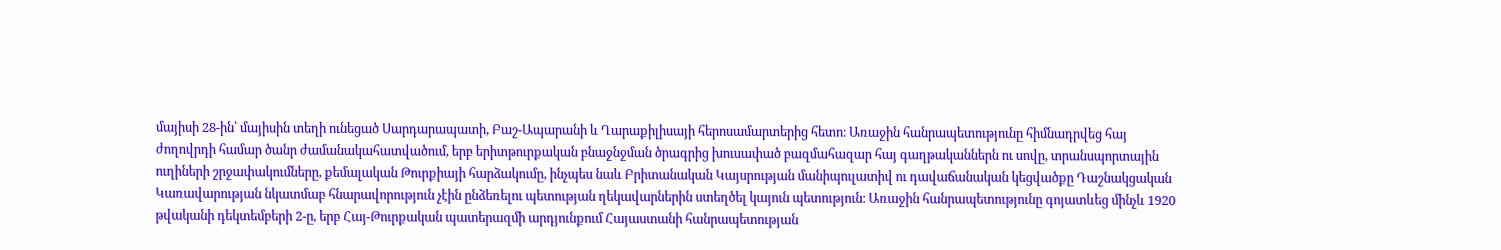մայիսի 28-ին՝ մայիսին տեղի ունեցած Սարդարապատի, Բաշ-Ապարանի և Ղարաքիլիսայի հերոսամարտերից հետո։ Առաջին հանրապետությունը հիմնադրվեց հայ ժողովրդի համար ծանր ժամանակահատվածում, երբ երիտթուրքական բնաջնջման ծրագրից խուսափած բազմահազար հայ գաղթականներն ու սովը, տրանսպորտային ուղիների շրջափակումները, քեմալական Թուրքիայի հարձակումը, ինչպես նաև Բրիտանական Կայսրության մանիպուլատիվ ու դավաճանական կեցվածքը Դաշնակցական Կառավարության նկատմաբ հնարավորություն չէին ընձեռելու պետության ղեկավարներին ստեղծել կայուն պետություն։ Առաջին հանրապետությունը գոյատևեց մինչև 1920 թվականի դեկտեմբերի 2-ը, երբ Հայ-Թուրքական պատերազմի արդյունքում Հայաստանի հանրապետության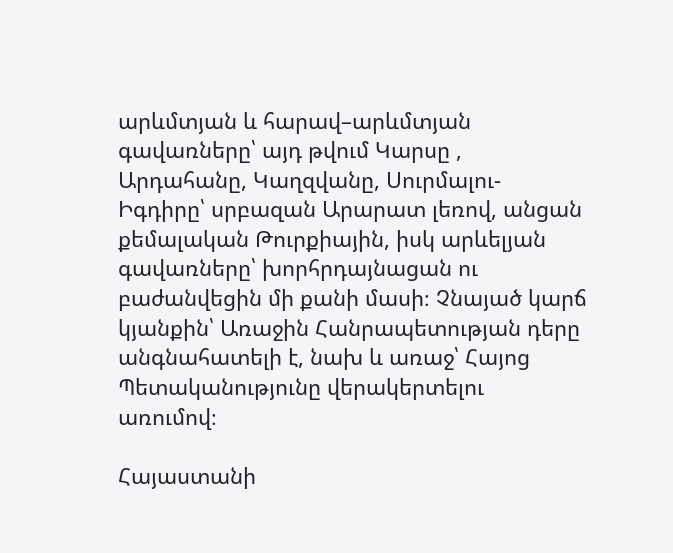արևմտյան և հարավ–արևմտյան գավառները՝ այդ թվում Կարսը , Արդահանը, Կաղզվանը, Սուրմալու-Իգդիրը՝ սրբազան Արարատ լեռով, անցան քեմալական Թուրքիային, իսկ արևելյան գավառները՝ խորհրդայնացան ու բաժանվեցին մի քանի մասի։ Չնայած կարճ կյանքին՝ Առաջին Հանրապետության դերը անգնահատելի է, նախ և առաջ՝ Հայոց Պետականությունը վերակերտելու առումով։

Հայաստանի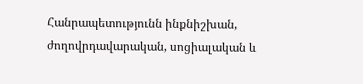Հանրապետությունն ինքնիշխան, ժողովրդավարական, սոցիալական և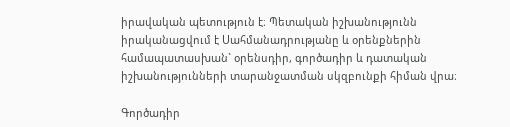իրավական պետություն է։ Պետական իշխանությունն իրականացվում է Սահմանադրությանը և օրենքներին համապատասխան` օրենսդիր, գործադիր և դատական իշխանությունների տարանջատման սկզբունքի հիման վրա։

Գործադիր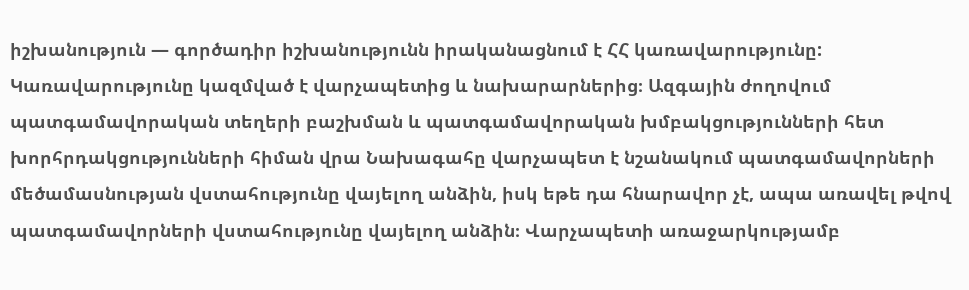իշխանություն — գործադիր իշխանությունն իրականացնում է ՀՀ կառավարությունը: Կառավարությունը կազմված է վարչապետից և նախարարներից։ Ազգային ժողովում պատգամավորական տեղերի բաշխման և պատգամավորական խմբակցությունների հետ խորհրդակցությունների հիման վրա Նախագահը վարչապետ է նշանակում պատգամավորների մեծամասնության վստահությունը վայելող անձին, իսկ եթե դա հնարավոր չէ, ապա առավել թվով պատգամավորների վստահությունը վայելող անձին։ Վարչապետի առաջարկությամբ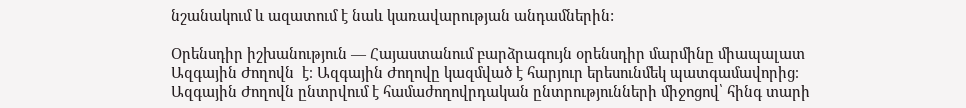նշանակում և ազատում է նաև կառավարության անդամներին:

Օրենսդիր իշխանություն — Հայաստանում բարձրագույն օրենսդիր մարմինը միապալատ Ազգային Ժողովն  է։ Ազգային Ժողովը կազմված է հարյուր երեսունմեկ պատգամավորից։ Ազգային Ժողովն ընտրվում է համաժողովրդական ընտրությունների միջոցով՝ հինգ տարի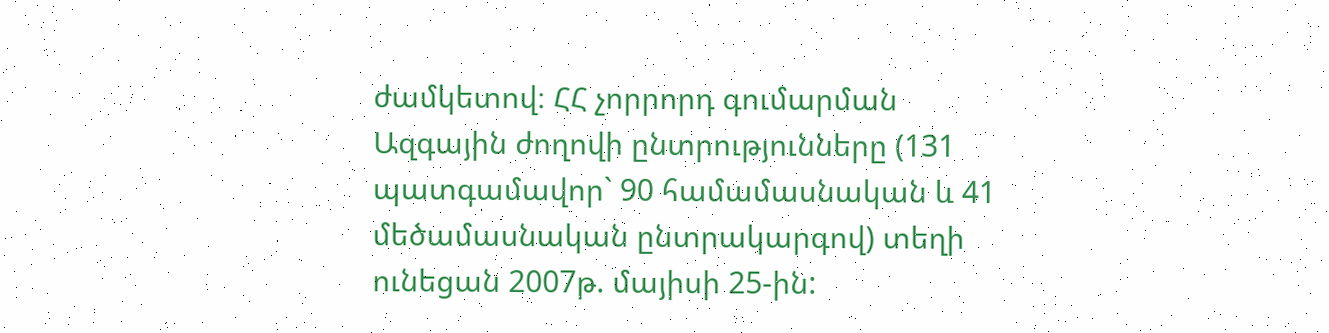ժամկետով։ ՀՀ չորրորդ գումարման Ազգային ժողովի ընտրությունները (131 պատգամավոր` 90 համամասնական և 41 մեծամասնական ընտրակարգով) տեղի ունեցան 2007թ. մայիսի 25-ին: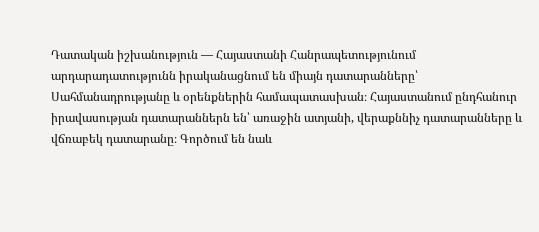Դատական իշխանություն — Հայաստանի Հանրապետությունում արդարադատությունն իրականացնում են միայն դատարանները՝ Սահմանադրությանը և օրենքներին համապատասխան։ Հայաստանում ընդհանուր իրավասության դատարաններն են՝ առաջին ատյանի, վերաքննիչ դատարանները և վճռաբեկ դատարանը։ Գործում են նաև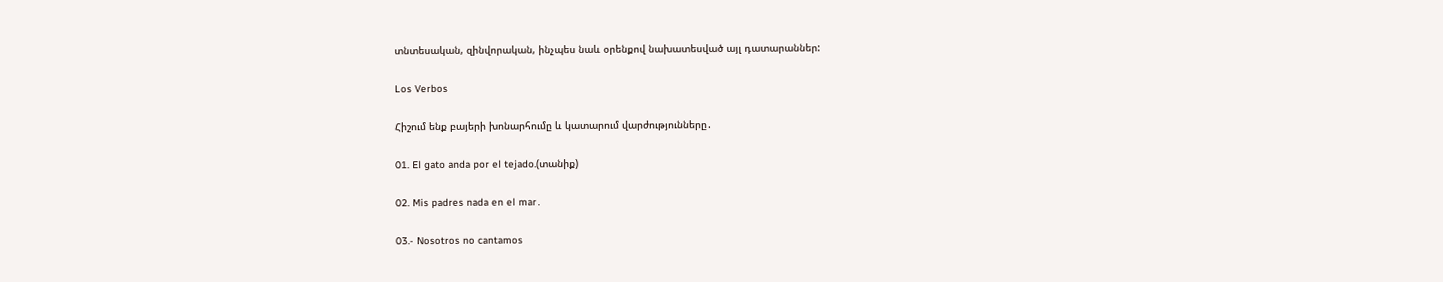տնտեսական, զինվորական, ինչպես նաև օրենքով նախատեսված այլ դատարաններ:

Los Verbos

Հիշում ենք բայերի խոնարհումը և կատարում վարժությունները․

01. El gato anda por el tejado.(տանիք)

02. Mis padres nada en el mar․

03.- Nosotros no cantamos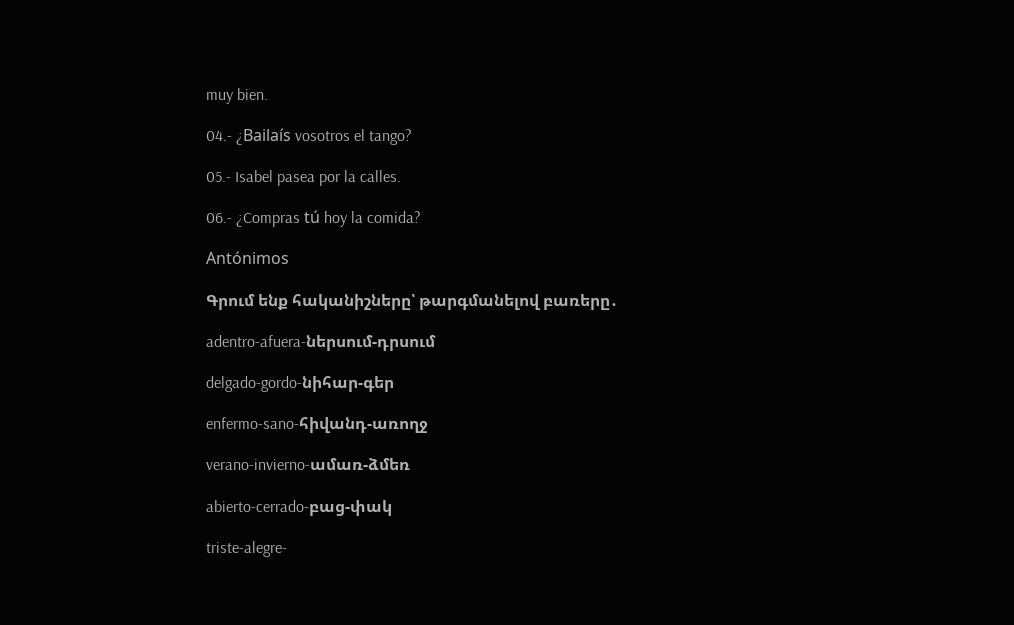muy bien.

04.- ¿Bailaís vosotros el tango?

05.- Isabel pasea por la calles.

06.- ¿Compras tú hoy la comida?

Antónimos

Գրում ենք հականիշները՝ թարգմանելով բառերը․

adentro-afuera-ներսում-դրսում

delgado-gordo-նիհար-գեր

enfermo-sano-հիվանդ-առողջ

verano-invierno-ամառ-ձմեռ

abierto-cerrado-բաց-փակ

triste-alegre-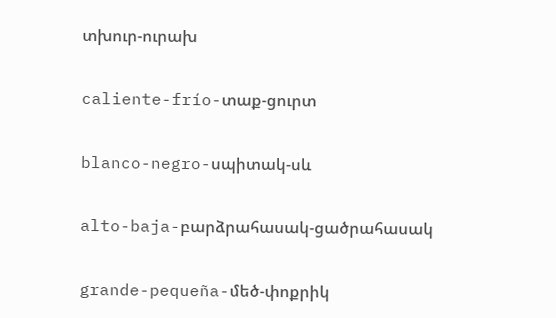տխուր-ուրախ

caliente-frío-տաք-ցուրտ

blanco-negro-սպիտակ-սև

alto-baja-բարձրահասակ-ցածրահասակ

grande-pequeña-մեծ-փոքրիկ